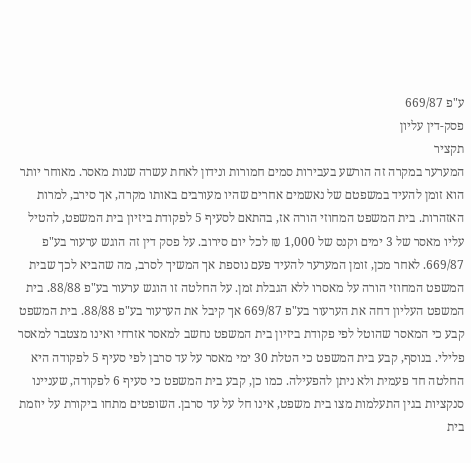ע"פ 669/87
פסק-דין עליון
תקציר
המערער במקרה זה הורשע בעבירות סמים חמורות ונידון לאחת עשרה שנות מאסר. מאוחר יותר הוא זומן להעיד במשפטם של נאשמים אחרים שהיו מעורבים באותו מקרה, אך סירב, למרות האזהרות. בית המשפט המחוזי הורה אז, בהתאם לסעיף 5 לפקודת ביזיון בית המשפט, להטיל עליו מאסר של 3 ימים וקנס של 1,000 ₪ לכל יום סירוב. על פסק דין זה הוגש ערעור בע"פ 669/87. לאחר מכן, זומן המערער להעיד פעם נוספת אך המשיך לסרב, מה שהביא לכך שבית המשפט המחוזי הורה על מאסרו ללא הגבלת זמן. על החלטה זו הוגש ערעור בע"פ 88/88. בית המשפט העליון דחה את הערעור בע"פ 669/87 אך קיבל את הערעור בע"פ 88/88. בית המשפט קבע כי המאסר שהוטל לפי פקודת ביזיון בית המשפט נחשב למאסר אזרחי ואינו מצטבר למאסר פלילי. בנוסף, קבע בית המשפט כי הטלת 30 ימי מאסר על עד סרבן לפי סעיף 5 לפקודה היא החלטה חד פעמית ולא ניתן להפעילה. כמו כן, קבע בית המשפט כי סעיף 6 לפקודה, שעניינו סנקציות בגין התעלמות מצו בית משפט, אינו חל על עד סרבן. השופטים מתחו ביקורת על יוזמת בית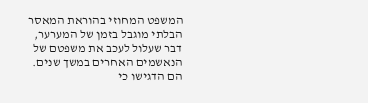המשפט המחוזי בהוראת המאסר הבלתי מוגבל בזמן של המערער, דבר שעלול לעכב את משפטם של הנאשמים האחרים במשך שנים. הם הדגישו כי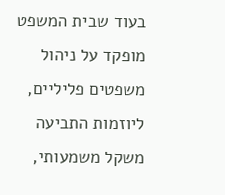בעוד שבית המשפט מופקד על ניהול משפטים פליליים, ליוזמות התביעה משקל משמעותי,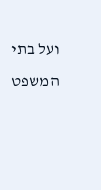ועל בתי המשפט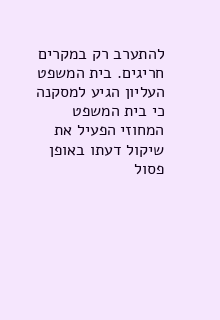להתערב רק במקרים חריגים. בית המשפט העליון הגיע למסקנה כי בית המשפט המחוזי הפעיל את שיקול דעתו באופן פסול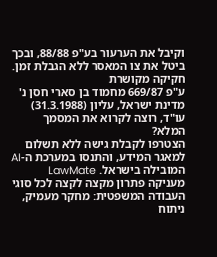וקיבל את הערעור בע"פ 88/88, ובכך ביטל את צו המאסר ללא הגבלת זמן.
חקיקה מקושרת
ע"פ 669/87 מחמוד בן סארי חסן נ' מדינת ישראל, עליון (31.3.1988)
עו"ד, רוצה לקרוא את המסמך המלא?
הצטרפו לקבלת גישה ללא תשלום למאגר המידע, והתנסו במערכת ה-AI המובילה בישראל. LawMate מעניקה פתרון מקצה לקצה לכל סוגי העבודה המשפטית: מחקר מעמיק, ניתוח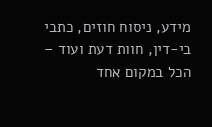מידע, ניסוח חוזים, כתבי בי-דין, חוות דעת ועוד – הכל במקום אחד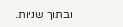ובתוך שניות.